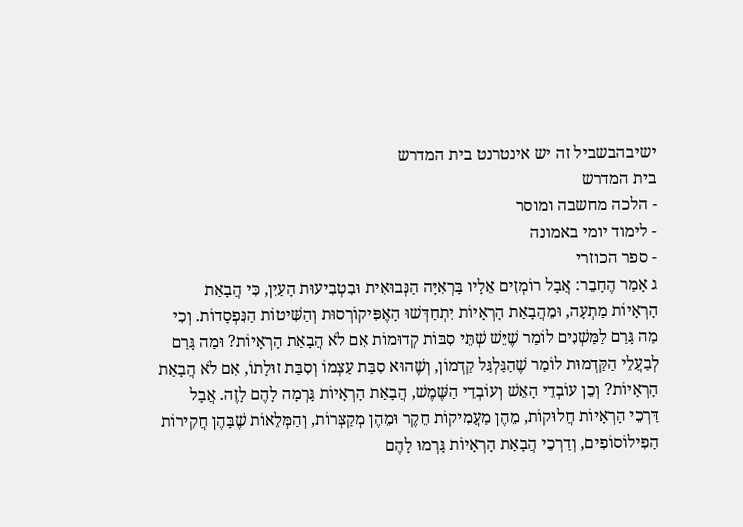ישיבהבשביל זה יש אינטרנט בית המדרש
בית המדרש
- הלכה מחשבה ומוסר
- לימוד יומי באמונה
- ספר הכוזרי
ג אָמַר הֶחָבֵר: אֲבָל רוֹמְזִים אֵלָיו בָּרְאִיָּה הַנְּבוּאִית וּבִטְבִיעוּת הָעַיִן, כִּי הֲבָאַת הָרְאָיוֹת מַתְעָה, וּמֵהֲבָאַת הָרְאָיוֹת יִתְחַדְּשׁוּ הָאֶפִּיקוֹרְסוּת וְהַשִּׁיטוֹת הַנִּפְסָדוֹת. וְכִי מַה גָּרַם לַמַּשְׁנִים לוֹמַר שֶׁיֵּשׁ שְׁתֵּי סִבּוֹת קְדוּמוֹת אִם לֹא הֲבָאַת הָרְאָיוֹת? וּמַה גָּרַם לְבַעֲלֵי הַקַּדְמוּת לוֹמַר שֶׁהַגַּלְגַּל קַדְמוֹן, וְשֶׁהוּא סִבַּת עַצְמוֹ וְסִבַּת זוּלָתוֹ, אִם לֹא הֲבָאַת הָרְאָיוֹת? וְכֵן עוֹבְדֵי הָאֵשׁ וְעוֹבְדֵי הַשֶּׁמֶשׁ, הֲבָאַת הָרְאָיוֹת גָּרְמָה לָהֶם לָזֶה. אֲבָל דַּרְכֵי הָרְאָיוֹת חֲלוּקוֹת, מֵהֶן מַעֲמִיקוֹת חֵקֶר וּמֵהֶן מְקַצְּרוֹת, וְהַמְּלֵאוֹת שֶׁבָּהֶן חֲקִירוֹת הַפִילוֹסוֹפִים, וְדַרְכֵי הֲבָאַת הָרְאָיוֹת גָּרְמוּ לָהֶם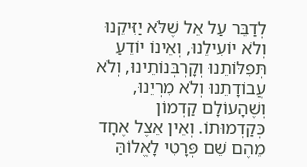לְדַבֵּר עַל אֵל שֶׁלֹּא יַזִּיקֵנוּ וְלֹא יוֹעִילֵנוּ, וְאֵינוֹ יוֹדֵעַ תְּפִלּוֹתֵנוּ וְקָרְבְּנוֹתֵינוּ, וְלֹא עֲבוֹדָתֵנוּ וְלֹא מִרְיֵנוּ, וְשֶׁהָעוֹלָם קַדְמוֹן כְּקַדְמוּתוֹ. וְאֵין אֵצֶל אֶחָד מֵהֶם שֵׁם פְּרָטִי לָאֱלוֹהַּ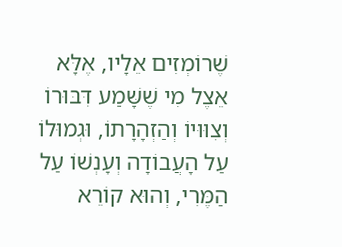שֶׁרוֹמְזִים אֵלָיו, אֶלָּא אֵצֶל מִי שֶׁשָּׁמַע דִּבּוּרוֹ וְצִוּוּיוֹ וְהַזְהָרָתוֹ, וּגְמוּלוֹ עַל הָעֲבוֹדָה וְעָנְשׁוֹ עַל הַמֶּרִי, וְהוּא קוֹרֵא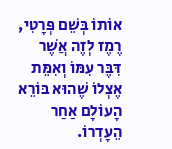אוֹתוֹ בְּשֵׁם פְּרָטִי, רֶמֶז לְזֶה אֲשֶׁר דִּבֶּר עִמּוֹ וְאִמֵּת אֶצְלוֹ שֶׁהוּא בּוֹרֵא הָעוֹלָם אַחַר הֵעָדְרוֹ.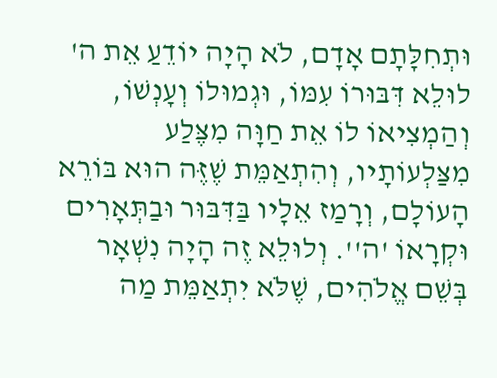וּתְחִלָּתָם אָדָם, לֹא הָיָה יוֹדֵעַ אֵת ה' לוּלֵא דִּבּוּרוֹ עִמּוֹ, וּגְמוּלוֹ וְעָנְשׁוֹ, וְהַמְצִיאוֹ לוֹ אֵת חַוָּה מִצֶּלַע מִצַּלְעוֹתָיו, וְהִתְאַמֵּת שֶׁזֶּה הוּא בּוֹרֵא הָעוֹלָם, וְרָמַז אֵלָיו בַּדִּבּוּר וּבַתְּאָרִים וּקְרָאוֹ 'ה''. וְלוּלֵא זֶה הָיָה נִשְׁאָר בְּשֵׁם אֱלֹהִים, שֶׁלֹּא יִתְאַמֵּת מַה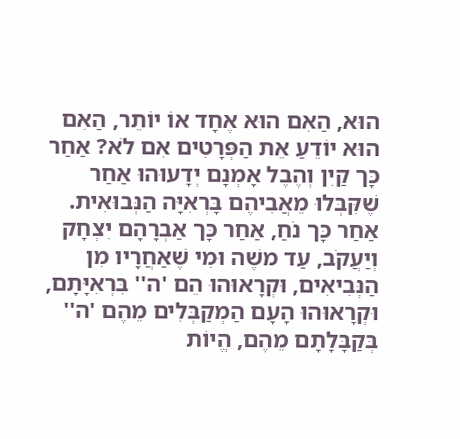הוּא, הַאִם הוּא אֶחָד אוֹ יוֹתֵר, הַאִם הוּא יוֹדֵעַ אֵת הַפְּרָטִים אִם לֹא? אַחַר כָּך קַיִן וְהֶבֶל אָמְנָם יְדָעוּהוּ אַחַר שֶׁקִּבְּלוּ מֵאֲבִיהֶם בָּרְאִיָּה הַנְּבוּאִית. אַחַר כָּך נֹחַ, אַחַר כָּך אַבְרָהָם יִצְחָק וְיַעֲקֹב, עַד משֶׁה וּמִי שֶׁאַחֲרָיו מִן הַנְּבִיאִים, וּקְרָאוּהוּ הֵם 'ה'' בִּרְאִיָּתָם, וּקְרָאוּהוּ הָעָם הַמְקַבְּלִים מֵהֶם 'ה'' בְּקַבָּלָתָם מֵהֶם, הֱיוֹת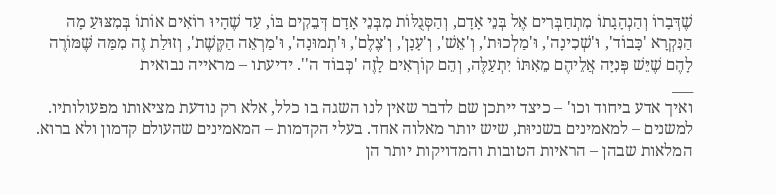שֶׁדְּבָרוֹ וְהַנְהָגָתוֹ מִתְחַבְּרִים אֶל בְּנֵי אָדָם, וְהַסְּגֻלּוֹת מִבְּנֵי אָדָם דְּבֵקִים בּוֹ, עַד שֶׁהָיוּ רוֹאִים אוֹתוֹ בְּמִצּוּעַ מָה הַנִּקְרָא 'כָּבוֹד', וּ'שְׁכִינָה', וּ'מַלְכוּת', וְ'אֵשׁ', וְ'עָנָן', וְ'צֶלֶם', וּ'תְמוּנָה', וּ'מַרְאֵה הַקֶּשֶׁת', וְזוּלַת זֶה מִמַּה שֶּׁמּוֹרֶה לָהֶם שֶׁיֵּשׁ פְּנִיָּה אֲלֵיהֶם מֵאִתּוֹ יִתְעַלֶּה, וְהֵם קוֹרְאִים לָזֶה 'כְּבוֹד ה''. ידיעתו – מראייה נבואית
___
ואיך אדע ביחוד וכו' – כיצד ייתכן שם לדבר שאין לנו השגה בו כלל, אלא רק נודעת מציאותו מפעולותיו. למשנים – למאמינים בשניוּת, שיש יותר מאלוה אחד. בעלי הקדמות – המאמינים שהעולם קדמון ולא ברוא. המלאות שבהן – הראיות הטובות והמדויקות יותר הן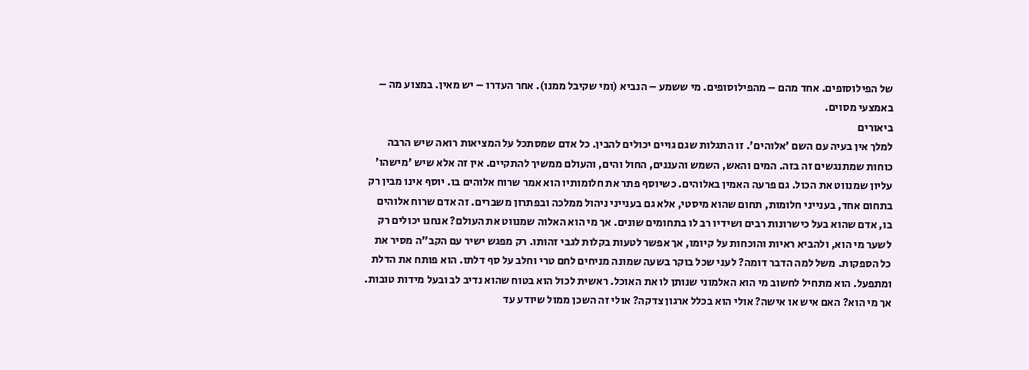של הפילוסופים. אחד מהם – מהפילוסופים. מי ששמע – הנביא (ומי שקיבל ממנו). אחר העדרו – יש מאין. במצוע מה – באמצעי מסוים.
ביאורים
למלך אין בעיה עם השם 'אלוהים'. זו התגלות שגם גויים יכולים להבין. כל אדם שמסתכל על המציאות רואה שיש הרבה כוחות שמתנגשים זה בזה. המים והאש, השמש והעננים, החול והים, והעולם ממשיך להתקיים. אין זה אלא שיש 'מישהו' עליון שמנווט את הכול. גם פרעה האמין באלוהים. כשיוסף פתר את חלומותיו הוא אמר שרוח אלוהים בו. יוסף אינו מבין רק בתחום אחד, בענייני חלומות, תחום שהוא מיסטי, אלא גם בענייני ניהול ממלכה ובפתרון משברים. זה אדם שרוח אלוהים בו, אדם שהוא בעל כישרונות רבים ושידיו רב לו בתחומים שונים. אך מי הוא האלוה שמנווט את העולם? אנחנו יכולים רק לשער מי הוא, ולהביא ראיות והוכחות על קיומו, אך אפשר לטעות בקלות לגבי זהותו. רק מפגש ישיר עם הקב"ה מסיר את כל הספקות. משל למה הדבר דומה? לעני שכל בוקר בשעה שמונה מניחים לחם טרי וחלב על סף דלתו. הוא פותח את הדלת ומתפעל. הוא מתחיל לחשוב מי הוא האלמוני שנותן לו את האוכל. ראשית לכול הוא בטוח שהוא נדיב לב ובעל מידות טובות. אך מי הוא? האם איש או אישה? אולי הוא בכלל ארגון צדקה? אולי זה השכן ממול שיודע עד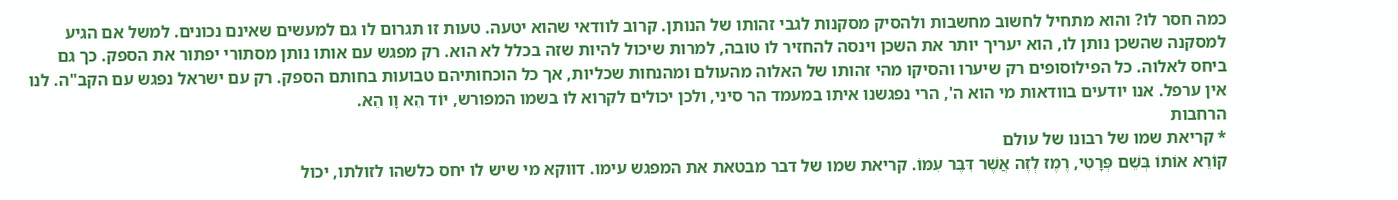כמה חסר לו? והוא מתחיל לחשוב מחשבות ולהסיק מסקנות לגבי זהותו של הנותן. קרוב לוודאי שהוא יטעה. טעות זו תגרום לו גם למעשים שאינם נכונים. למשל אם הגיע למסקנה שהשכן נותן לו, הוא יעריך יותר את השכן וינסה להחזיר לו טובה, למרות שיכול להיות שזה בכלל לא הוא. רק מפגש עם אותו נותן מסתורי יפתור את הספק. כך גם ביחס לאלוה. כל הפילוסופים רק שיערו והסיקו מהי זהותו של האלוה מהעולם ומהנחות שכליות, אך כל הוכחותיהם טבועות בחותם הספק. רק עם ישראל נפגש עם הקב"ה. לנו אין ערפל. אנו יודעים בוודאות מי הוא ה', הרי נפגשנו איתו במעמד הר סיני, ולכן יכולים לקרוא לו בשמו המפורש, יוֹד הֵא וָו הֵא.
הרחבות
* קריאת שמו של רבונו של עולם
קוֹרֵא אוֹתוֹ בְּשֵׁם פְּרָטִי, רֶמֶז לְזֶה אֲשֶׁר דִּבֶּר עִמּוֹ. קריאת שמו של דבר מבטאת את המפגש עימו. דווקא מי שיש לו יחס כלשהו לזולתו, יכול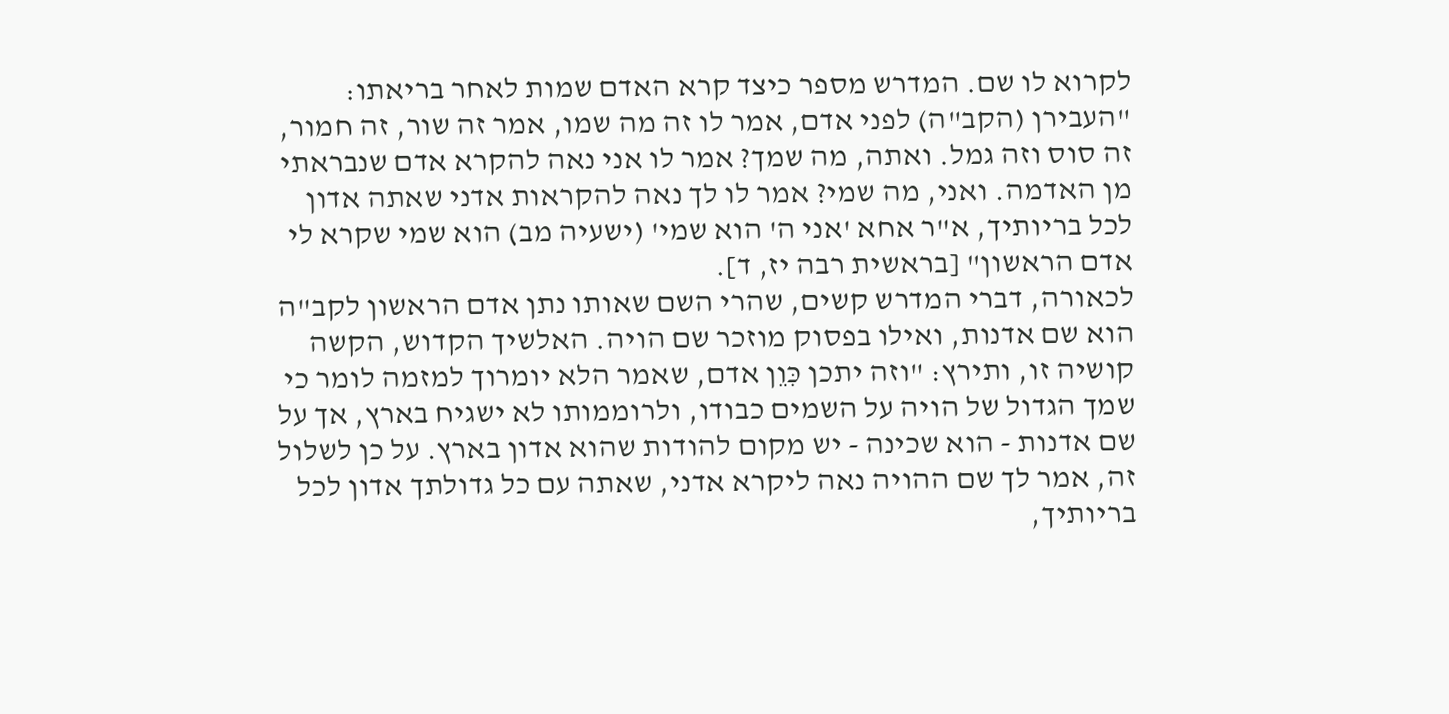לקרוא לו שם. המדרש מספר כיצד קרא האדם שמות לאחר בריאתו: "העבירן (הקב"ה) לפני אדם, אמר לו זה מה שמו, אמר זה שור, זה חמור, זה סוס וזה גמל. ואתה, מה שמך? אמר לו אני נאה להקרא אדם שנבראתי מן האדמה. ואני, מה שמי? אמר לו לך נאה להקראות אדני שאתה אדון לכל בריותיך, א"ר אחא 'אני ה' הוא שמי' (ישעיה מב) הוא שמי שקרא לי אדם הראשון" [בראשית רבה יז, ד].
לכאורה, דברי המדרש קשים, שהרי השם שאותו נתן אדם הראשון לקב"ה הוא שם אדנות, ואילו בפסוק מוזכר שם הויה. האלשיך הקדוש, הקשה קושיה זו, ותירץ: "וזה יתכן כִּוֵן אדם, שאמר הלא יומרוך למזמה לומר כי שמך הגדול של הויה על השמים כבודו, ולרוממותו לא ישגיח בארץ, אך על שם אדנות - הוא שכינה - יש מקום להודות שהוא אדון בארץ. על כן לשלול זה, אמר לך שם ההויה נאה ליקרא אדני, שאתה עם כל גדולתך אדון לכל בריותיך,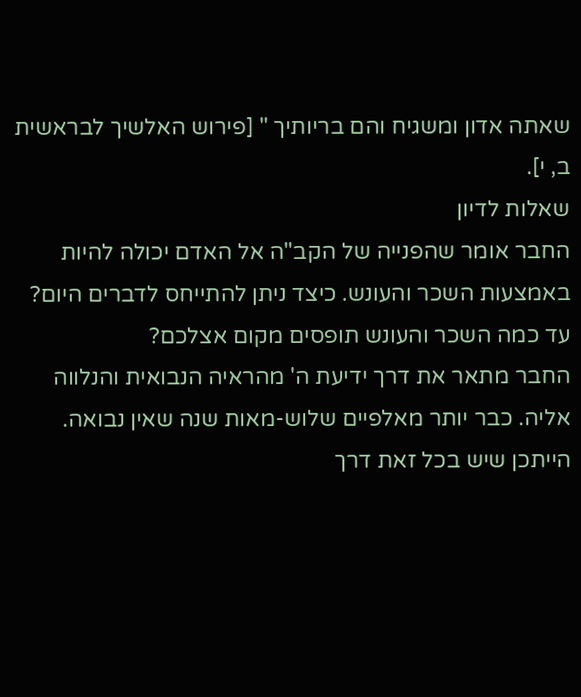שאתה אדון ומשגיח והם בריותיך " [פירוש האלשיך לבראשית ב, י].
שאלות לדיון
החבר אומר שהפנייה של הקב"ה אל האדם יכולה להיות באמצעות השכר והעונש. כיצד ניתן להתייחס לדברים היום? עד כמה השכר והעונש תופסים מקום אצלכם?
החבר מתאר את דרך ידיעת ה' מהראיה הנבואית והנלווה אליה. כבר יותר מאלפיים שלוש-מאות שנה שאין נבואה. הייתכן שיש בכל זאת דרך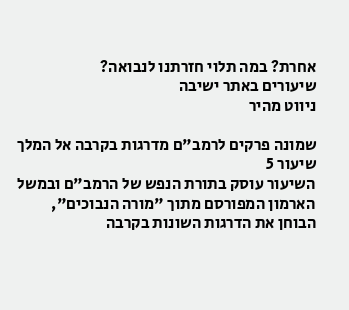אחרת? במה תלוי חזרתנו לנבואה?
שיעורים באתר ישיבה
ניווט מהיר

שמונה פרקים לרמב"ם מדרגות בקרבה אל המלך
שיעור 5
השיעור עוסק בתורת הנפש של הרמב"ם ובמשל הארמון המפורסם מתוך "מורה הנבוכים", הבוחן את הדרגות השונות בקרבה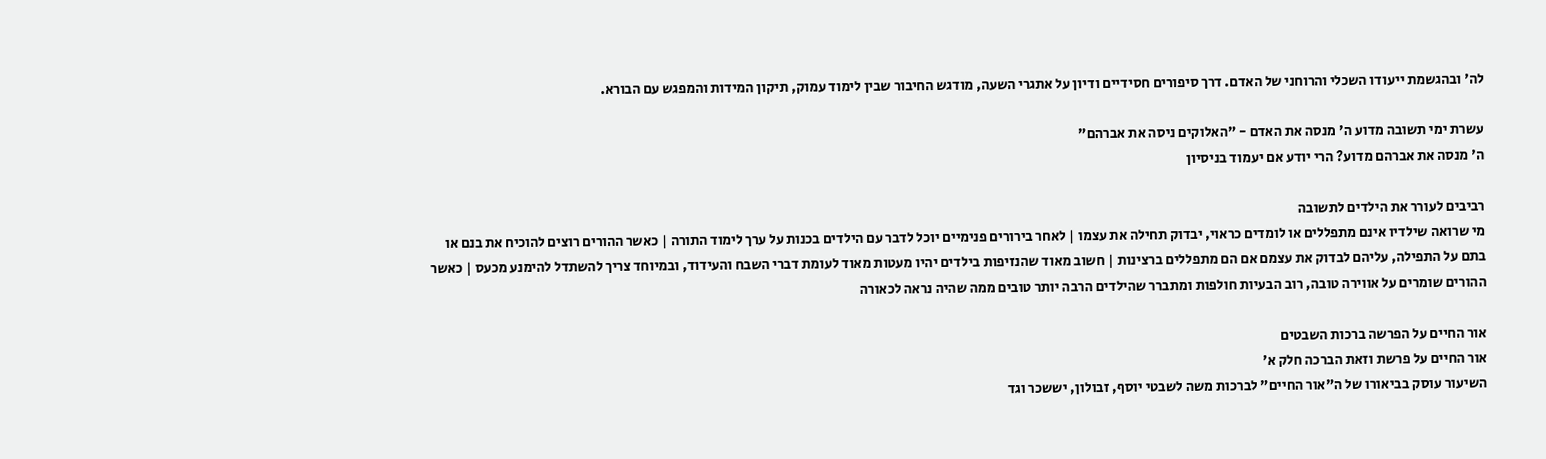לה' ובהגשמת ייעודו השכלי והרוחני של האדם. דרך סיפורים חסידיים ודיון על אתגרי השעה, מודגש החיבור שבין לימוד עמוק, תיקון המידות והמפגש עם הבורא.

עשרת ימי תשובה מדוע ה' מנסה את האדם - "האלוקים ניסה את אברהם"
ה' מנסה את אברהם מדוע? הרי יודע אם יעמוד בניסיון

רביבים לעורר את הילדים לתשובה
מי שרואה שילדיו אינם מתפללים או לומדים כראוי, יבדוק תחילה את עצמו | לאחר בירורים פנימיים יוכל לדבר עם הילדים בכנות על ערך לימוד התורה | כאשר ההורים רוצים להוכיח את בנם או בתם על התפילה, עליהם לבדוק את עצמם אם הם מתפללים ברצינות | חשוב מאוד שהנזיפות בילדים יהיו מעטות מאוד לעומת דברי השבח והעידוד, ובמיוחד צריך להשתדל להימנע מכעס | כאשר ההורים שומרים על אווירה טובה, רוב הבעיות חולפות ומתברר שהילדים הרבה יותר טובים ממה שהיה נראה לכאורה

אור החיים על הפרשה ברכות השבטים
אור החיים על פרשת וזאת הברכה חלק א'
השיעור עוסק בביאורו של ה"אור החיים" לברכות משה לשבטי יוסף, זבולון, יששכר וגד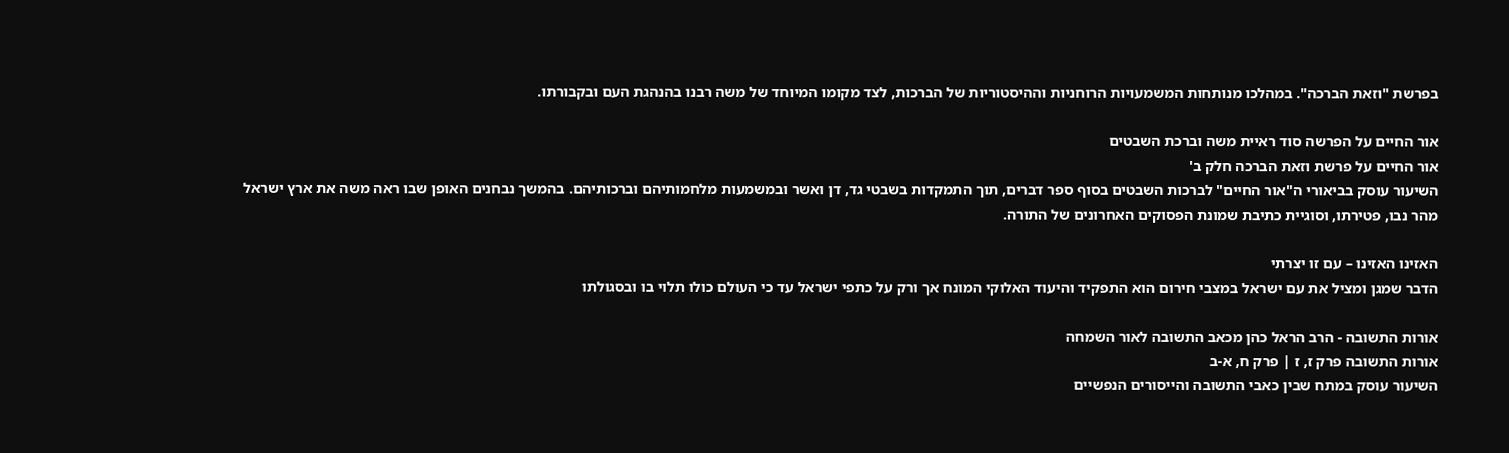בפרשת "וזאת הברכה". במהלכו מנותחות המשמעויות הרוחניות וההיסטוריות של הברכות, לצד מקומו המיוחד של משה רבנו בהנהגת העם ובקבורתו.

אור החיים על הפרשה סוד ראיית משה וברכת השבטים
אור החיים על פרשת וזאת הברכה חלק ב'
השיעור עוסק בביאורי ה"אור החיים" לברכות השבטים בסוף ספר דברים, תוך התמקדות בשבטי גד, דן ואשר ובמשמעות מלחמותיהם וברכותיהם. בהמשך נבחנים האופן שבו ראה משה את ארץ ישראל מהר נבו, פטירתו, וסוגיית כתיבת שמונת הפסוקים האחרונים של התורה.

האזינו האזינו – עם זו יצרתי
הדבר שמגן ומציל את עם ישראל במצבי חירום הוא התפקיד והיעוד האלוקי המונח אך ורק על כתפי ישראל עד כי העולם כולו תלוי בו ובסגולתו

אורות התשובה - הרב הראל כהן מכאב התשובה לאור השמחה
אורות התשובה פרק ז, ז | פרק ח, א-ב
השיעור עוסק במתח שבין כאבי התשובה והייסורים הנפשיים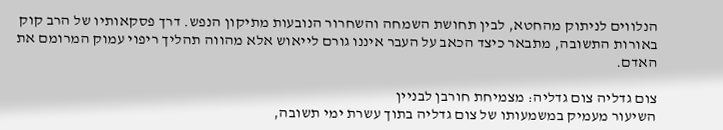הנלווים לניתוק מהחטא, לבין תחושת השמחה והשחרור הנובעות מתיקון הנפש. דרך פסקאותיו של הרב קוק באורות התשובה, מתבאר כיצד הכאב על העבר איננו גורם לייאוש אלא מהווה תהליך ריפוי עמוק המרומם את האדם.

צום גדליה צום גדליה: מצמיחת חורבן לבניין
השיעור מעמיק במשמעותו של צום גדליה בתוך עשרת ימי תשובה,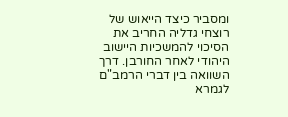ומסביר כיצד הייאוש של רוצחי גדליה החריב את הסיכוי להמשכיות היישוב היהודי לאחר החורבן. דרך השוואה בין דברי הרמב"ם לגמרא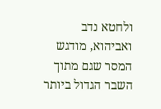ולחטא נדב ואביהוא, מודגש המסר שגם מתוך השבר הגדול ביותר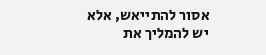אסור להתייאש, אלא יש להמליך את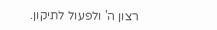רצון ה' ולפעול לתיקון.